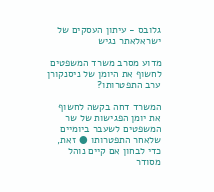גלובס - עיתון העסקים של ישראלאתר נגיש

מדוע מסרב משרד המשפטים לחשוף את היומן של ניסנקורן ערב התפטרותו?

המשרד דחה בקשה לחשוף את יומן הפגישות של שר המשפטים לשעבר ביומיים שלאחר התפטרותו ● זאת, כדי לבחון אם קיים נוהל מסודר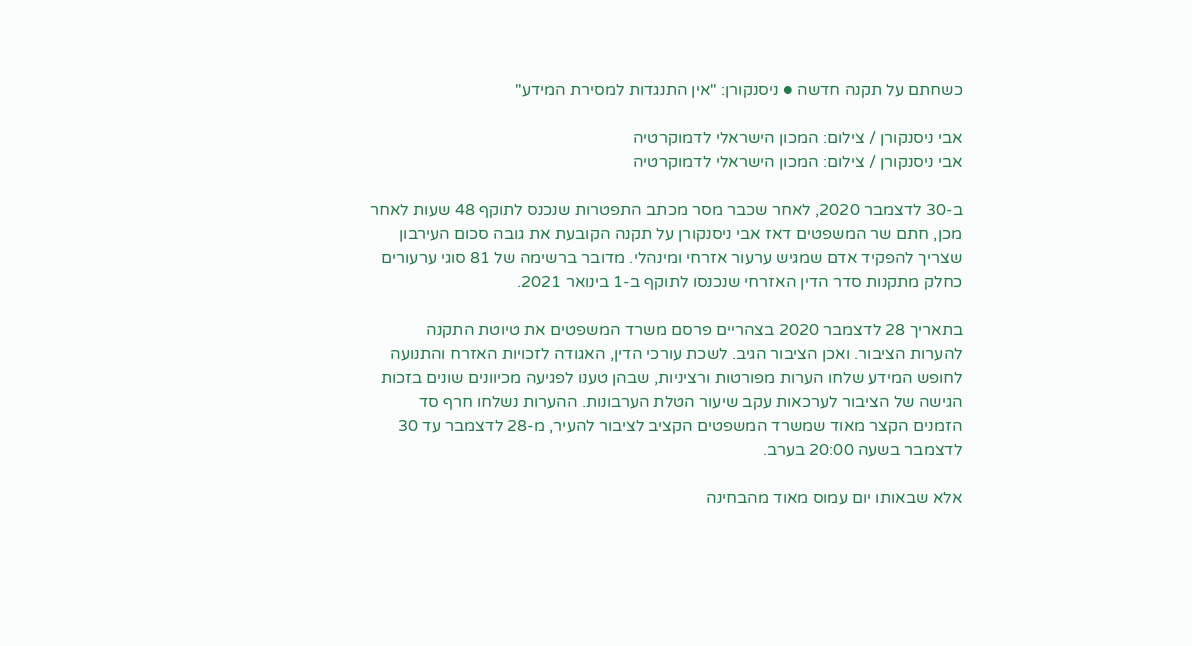כשחתם על תקנה חדשה ● ניסנקורן: "אין התנגדות למסירת המידע"

אבי ניסנקורן / צילום: המכון הישראלי לדמוקרטיה
אבי ניסנקורן / צילום: המכון הישראלי לדמוקרטיה

ב-30 לדצמבר 2020, לאחר שכבר מסר מכתב התפטרות שנכנס לתוקף 48 שעות לאחר מכן, חתם שר המשפטים דאז אבי ניסנקורן על תקנה הקובעת את גובה סכום העירבון שצריך להפקיד אדם שמגיש ערעור אזרחי ומינהלי. מדובר ברשימה של 81 סוגי ערעורים כחלק מתקנות סדר הדין האזרחי שנכנסו לתוקף ב-1 בינואר 2021.

בתאריך 28 לדצמבר 2020 בצהריים פרסם משרד המשפטים את טיוטת התקנה להערות הציבור. ואכן הציבור הגיב. לשכת עורכי הדין, האגודה לזכויות האזרח והתנועה לחופש המידע שלחו הערות מפורטות ורציניות, שבהן טענו לפגיעה מכיוונים שונים בזכות הגישה של הציבור לערכאות עקב שיעור הטלת הערבונות. ההערות נשלחו חרף סד הזמנים הקצר מאוד שמשרד המשפטים הקציב לציבור להעיר, מ-28 לדצמבר עד 30 לדצמבר בשעה 20:00 בערב.

אלא שבאותו יום עמוס מאוד מהבחינה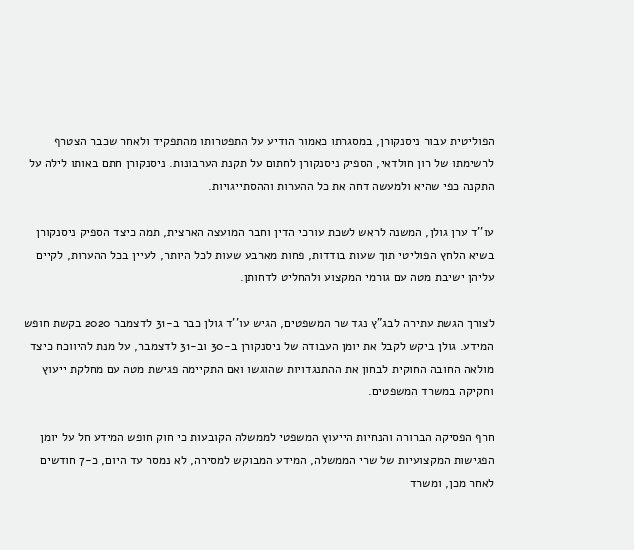הפוליטית עבור ניסנקורן, במסגרתו כאמור הודיע על התפטרותו מהתפקיד ולאחר שכבר הצטרף לרשימתו של רון חולדאי, הספיק ניסנקורן לחתום על תקנת הערבונות. ניסנקורן חתם באותו לילה על התקנה כפי שהיא ולמעשה דחה את כל ההערות וההסתייגויות.

עו''ד ערן גולן, המשנה לראש לשכת עורכי הדין וחבר המועצה הארצית, תמה כיצד הספיק ניסנקורן בשיא הלחץ הפוליטי תוך שעות בודדות, פחות מארבע שעות לכל היותר, לעיין בכל ההערות, לקיים עליהן ישיבת מטה עם גורמי המקצוע ולהחליט לדחותן.

לצורך הגשת עתירה לבג"ץ נגד שר המשפטים, הגיש עו''ד גולן כבר ב-31 לדצמבר 2020 בקשת חופש המידע. גולן ביקש לקבל את יומן העבודה של ניסנקורן ב-30 וב-31 לדצמבר, על מנת להיווכח כיצד מולאה החובה החוקית לבחון את ההתנגדויות שהוגשו ואם התקיימה פגישת מטה עם מחלקת ייעוץ וחקיקה במשרד המשפטים.

חרף הפסיקה הברורה והנחיות הייעוץ המשפטי לממשלה הקובעות כי חוק חופש המידע חל על יומן הפגישות המקצועיות של שרי הממשלה, המידע המבוקש למסירה, לא נמסר עד היום, כ-7 חודשים לאחר מכן, ומשרד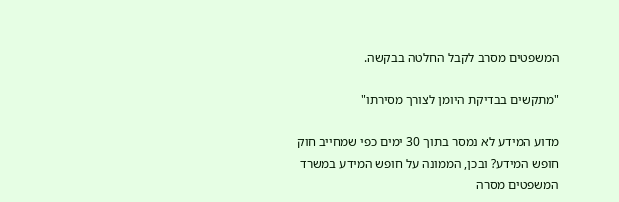המשפטים מסרב לקבל החלטה בבקשה.

"מתקשים בבדיקת היומן לצורך מסירתו"

מדוע המידע לא נמסר בתוך 30 ימים כפי שמחייב חוק חופש המידע? ובכן, הממונה על חופש המידע במשרד המשפטים מסרה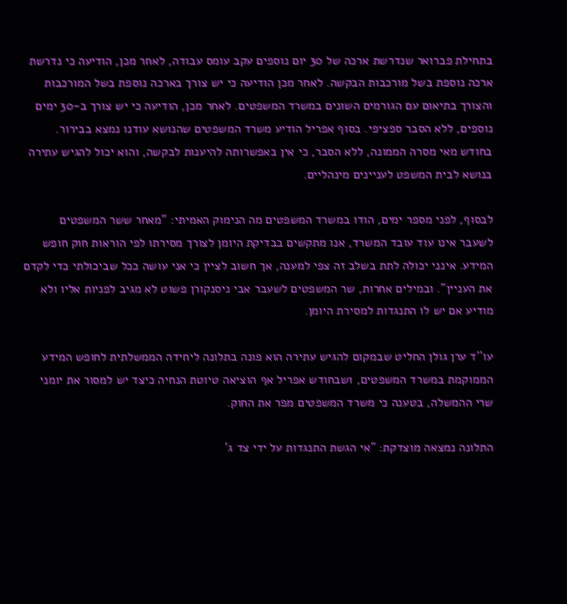בתחילת פברואר שנדרשת ארכה של 30 יום נוספים עקב עומס עבודה, לאחר מכן, הודיעה כי נדרשת ארכה נוספת בשל מורכבות הבקשה. לאחר מכן הודיעה כי יש צורך בארכה נוספת בשל המורכבות והצורך בתיאום עם הגורמים השונים במשרד המשפטים. לאחר מכן, הודיעה כי יש צורך ב-30 ימים נוספים, ללא הסבר ספציפי. בסוף אפריל הודיע משרד המשפטים שהנושא עודנו נמצא בבירור. בחודש מאי מסרה הממונה, ללא הסבר, כי אין באפשרותה להיענות לבקשה, והוא יכול להגיש עתירה בנושא לבית המשפט לעניינים מינהליים.

לבסוף, לפני מספר ימים, הודו במשרד המשפטים מה הנימוק האמיתי: "מאחר ששר המשפטים לשעבר אינו עוד עובד המשרד, אנו מתקשים בבדיקת היומן לצורך מסירתו לפי הוראות חוק חופש המידע. אינני יכולה לתת בשלב זה צפי למענה, אך חשוב לציין כי אני עושה ככל שביכולתי כדי לקדם את העניין". ובמילים אחרות, שר המשפטים לשעבר אבי ניסנקורן פשוט לא מגיב לפניות אליו ולא מודיע אם יש לו התנגדות למסירת היומן.

עו''ד ערן גולן החליט שבמקום להגיש עתירה הוא פונה בתלונה ליחידה הממשלתית לחופש המידע הממוקמת במשרד המשפטים, ושבחודש אפריל אף הוציאה טיוטת הנחיה כיצד יש למסור את יומני שרי ההמשלה, בטענה כי משרד המשפטים מפר את החוק.

התלונה נמצאה מוצדקת: "אי הגשת התנגדות על ידי צד ג'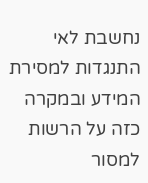נחשבת לאי התנגדות למסירת המידע ובמקרה כזה על הרשות למסור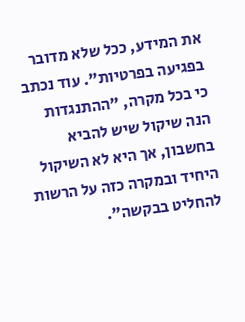את המידע, ככל שלא מדובר בפגיעה בפרטיות". עוד נכתב כי בכל מקרה, "ההתנגדות הנה שיקול שיש להביא בחשבון, אך היא לא השיקול היחיד ובמקרה כזה על הרשות להחליט בבקשה".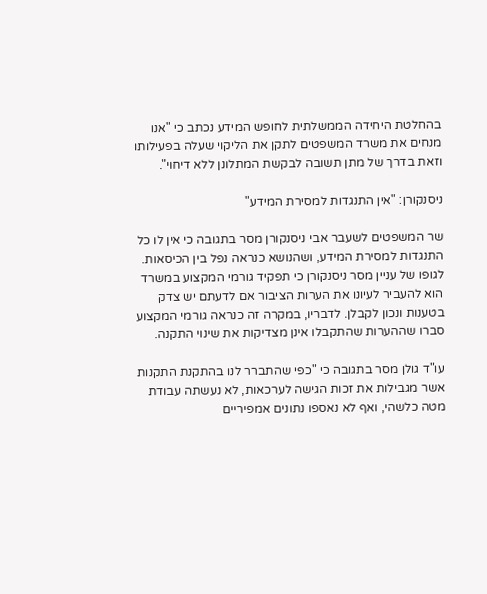בהחלטת היחידה הממשלתית לחופש המידע נכתב כי "אנו מנחים את משרד המשפטים לתקן את הליקוי שעלה בפעילותו וזאת בדרך של מתן תשובה לבקשת המתלונן ללא דיחוי".

ניסנקורן: "אין התנגדות למסירת המידע"

שר המשפטים לשעבר אבי ניסנקורן מסר בתגובה כי אין לו כל התנגדות למסירת המידע, ושהנושא כנראה נפל בין הכיסאות. לגופו של עניין מסר ניסנקורן כי תפקיד גורמי המקצוע במשרד הוא להעביר לעיונו את הערות הציבור אם לדעתם יש צדק בטענות ונכון לקבלן. לדבריו, במקרה זה כנראה גורמי המקצוע סברו שההערות שהתקבלו אינן מצדיקות את שינוי התקנה.

עו"ד גולן מסר בתגובה כי "כפי שהתברר לנו בהתקנת התקנות אשר מגבילות את זכות הגישה לערכאות, לא נעשתה עבודת מטה כלשהי, ואף לא נאספו נתונים אמפיריים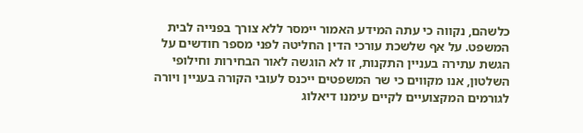כלשהם, נקווה כי עתה המידע האמור יימסר ללא צורך בפנייה לבית המשפט. על אף שלשכת עורכי הדין החליטה לפני מספר חודשים על הגשת עתירה בעניין התקנות, זו לא הוגשה לאור הבחירות וחילופי השלטון, אנו מקווים כי שר המשפטים ייכנס לעובי הקורה בעניין ויורה לגורמים המקצועיים לקיים עימנו דיאלוג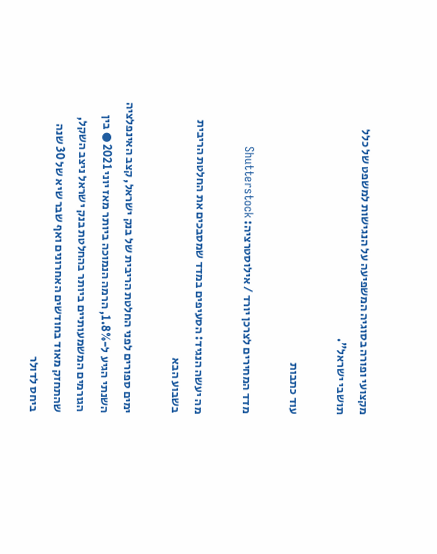מקצועי ופורה בסוגיה המשפיעה על הנגישות למשפט של כלל תושבי ישראל".

עוד כתבות

מדד המחירים לצרכן יורד / אילוסטרציה: Shutterstock

מה יעשה הנגיד: הסעיפים במדד שמסבכים את החלטת הריבית בשבוע הבא

ימים ספורים לפני החלטת הריבית של בנק ישראל, קצב האינפלציה השנתי הגיע ל-1.8%, הרמה הנמוכה ביותר מאז יוני 2021 ● בין הגורמים המשמעותיים ביותר בהחלטת בנק ישראל ניצב השקל, שהתחזק מאוד בחודשים האחרונים ואף שבר שיא של 30 שנה ביחס לדולר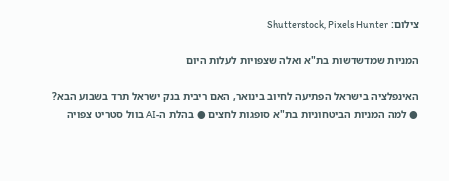צילום: Shutterstock, Pixels Hunter

המניות שמדשדשות בת"א ואלה שצפויות לעלות היום

האינפלציה בישראל הפתיעה לחיוב בינואר, האם ריבית בנק ישראל תרד בשבוע הבא? ● למה המניות הביטחוניות בת"א סופגות לחצים ● בהלת ה-AI בוול סטריט צפויה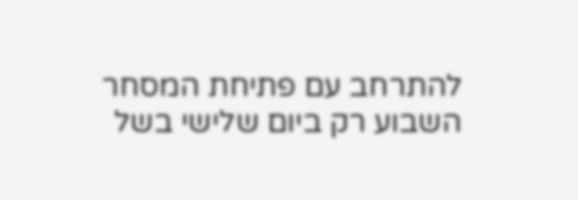להתרחב עם פתיחת המסחר השבוע רק ביום שלישי בשל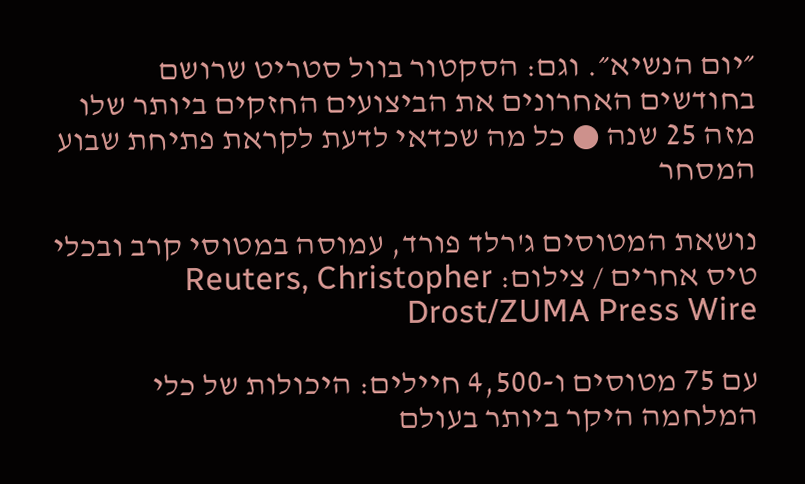״יום הנשיא״. וגם: הסקטור בוול סטריט שרושם בחודשים האחרונים את הביצועים החזקים ביותר שלו מזה 25 שנה ● כל מה שכדאי לדעת לקראת פתיחת שבוע המסחר

נושאת המטוסים ג'רלד פורד, עמוסה במטוסי קרב ובכלי טיס אחרים / צילום: Reuters, Christopher Drost/ZUMA Press Wire

עם 75 מטוסים ו-4,500 חיילים: היכולות של כלי המלחמה היקר ביותר בעולם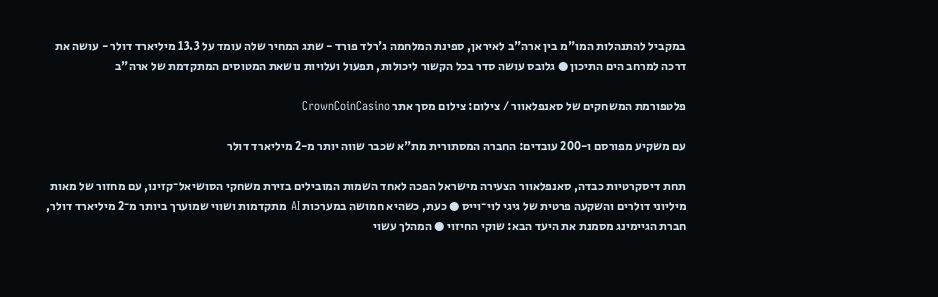במקביל להתנהלות המו"מ בין ארה"ב לאיראן, ספינת המלחמה ג'רלד פורד - שתג המחיר שלה עומד על 13.3 מיליארד דולר - עושה את דרכה למרחב הים התיכון ● גלובס עושה סדר בכל הקשור ליכולות, תפעול ועלויות נושאת המטוסים המתקדמת של ארה"ב

פלטפורמת המשחקים של סאנפלאוור / צילום: צילום מסך אתר CrownCoinCasino

עם משקיע מפורסם ו-200 עובדים: החברה המסתורית מת"א שכבר שווה יותר מ-2 מיליארד דולר

תחת דיסקרטיות כבדה, סאנפלאוור הצעירה מישראל הפכה לאחד השמות המובילים בזירת משחקי הסושיאל־קזינו, עם מחזור של מאות מיליוני דולרים והשקעה פרטית של גיגי לוי־וייס ● כעת, כשהיא חמושה במערכות AI מתקדמות ושווי שמוערך ביותר מ־2 מיליארד דולר, חברת הגיימינג מסמנת את היעד הבא: שוקי החיזוי ● המהלך עשוי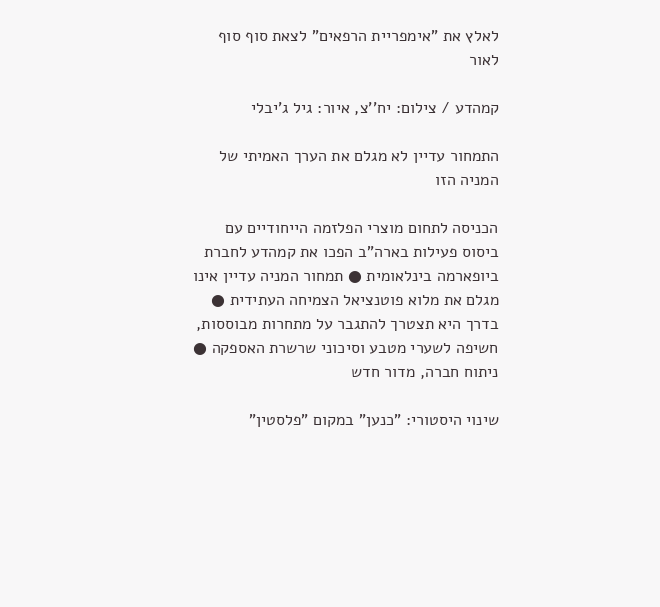לאלץ את "אימפריית הרפאים" לצאת סוף סוף לאור

קמהדע / צילום: יח''צ, איור: גיל ג'יבלי

התמחור עדיין לא מגלם את הערך האמיתי של המניה הזו

הכניסה לתחום מוצרי הפלזמה הייחודיים עם ביסוס פעילות בארה"ב הפכו את קמהדע לחברת ביופארמה בינלאומית ● תמחור המניה עדיין אינו מגלם את מלוא פוטנציאל הצמיחה העתידית ● בדרך היא תצטרך להתגבר על מתחרות מבוססות, חשיפה לשערי מטבע וסיכוני שרשרת האספקה ● ניתוח חברה, מדור חדש

שינוי היסטורי: "כנען" במקום "פלסטין"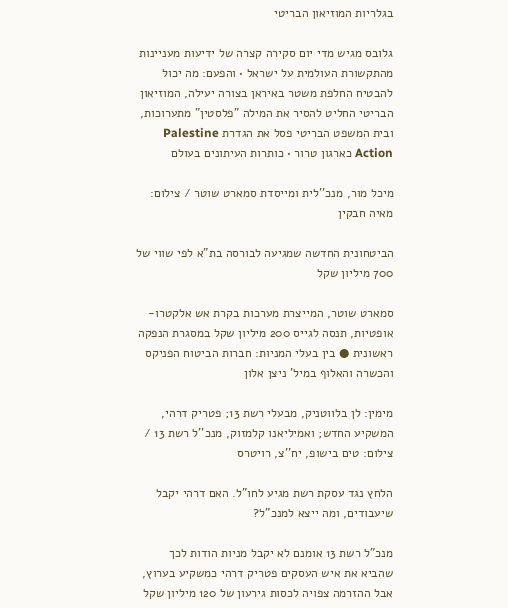בגלריות המוזיאון הבריטי

גלובס מגיש מדי יום סקירה קצרה של ידיעות מעניינות מהתקשורת העולמית על ישראל • והפעם: מה יכול להבטיח החלפת משטר באיראן בצורה יעילה, המוזיאון הבריטי החליט להסיר את המילה "פלסטין" מתערוכות, ובית המשפט הבריטי פסל את הגדרת Palestine Action כארגון טרור • כותרות העיתונים בעולם

מיכל מור, מנכ''לית ומייסדת סמארט שוטר / צילום: מאיה חבקין

הביטחונית החדשה שמגיעה לבורסה בת"א לפי שווי של 700 מיליון שקל

סמארט שוטר, המייצרת מערכות בקרת אש אלקטרו-אופטיות, תנסה לגייס 200 מיליון שקל במסגרת הנפקה ראשונית ● בין בעלי המניות: חברות הביטוח הפניקס והכשרה והאלוף במיל' ניצן אלון

מימין: לן בלווטניק, מבעלי רשת 13; פטריק דרהי, המשקיע החדש; ואמיליאנו קלמזוק, מנכ''ל רשת 13 / צילום: טים בישופ, יח''צ, רויטרס

הלחץ נגד עסקת רשת מגיע לחו"ל. האם דרהי יקבל שיעבודים, ומה ייצא למנכ"ל?

מנכ"ל רשת 13 אומנם לא יקבל מניות הודות לכך שהביא את איש העסקים פטריק דרהי כמשקיע בערוץ, אבל ההזרמה צפויה לכסות גירעון של 120 מיליון שקל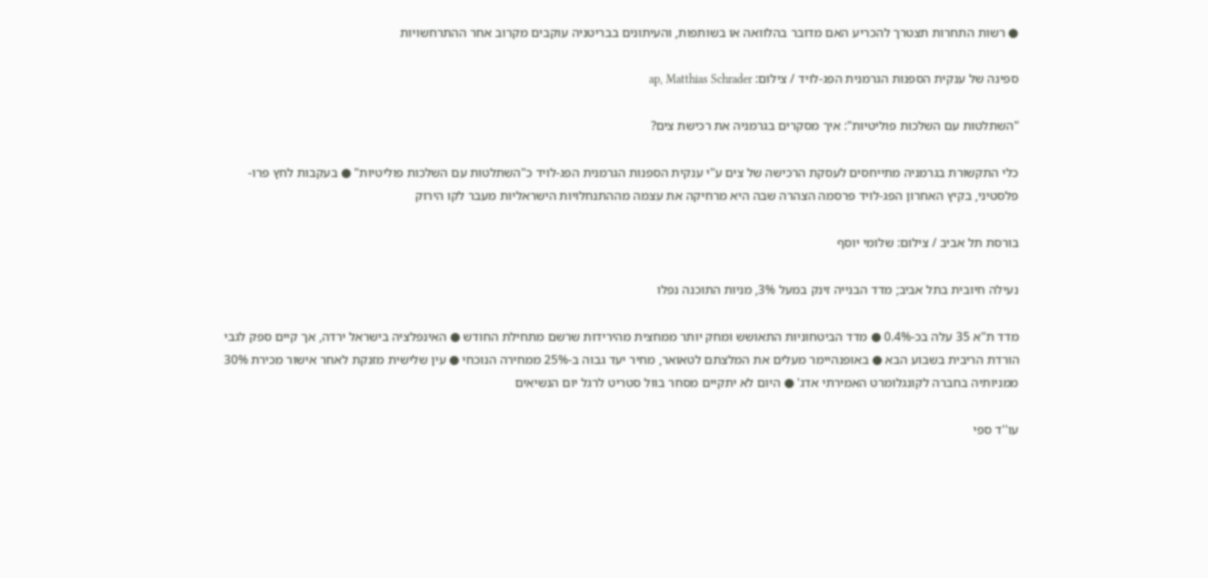● רשות התחרות תצטרך להכריע האם מדובר בהלוואה או בשותפות, והעיתונים בבריטניה עוקבים מקרוב אחר ההתרחשויות

ספינה של ענקית הספנות הגרמנית הפג-לויד / צילום: ap, Matthias Schrader

"השתלטות עם השלכות פוליטיות": איך מסקרים בגרמניה את רכישת צים?

כלי התקשורת בגרמניה מתייחסים לעסקת הרכישה של צים ע"י ענקית הספנות הגרמנית הפג-לויד כ"השתלטות עם השלכות פוליטיות" ● בעקבות לחץ פרו-פלסטיני, בקיץ האחרון הפג-לויד פרסמה הצהרה שבה היא מרחיקה את עצמה מההתנחלויות הישראליות מעבר לקו הירוק

בורסת תל אביב / צילום: שלומי יוסף

נעילה חיובית בתל אביב; מדד הבנייה זינק במעל 3%, מניות התוכנה נפלו

מדד ת"א 35 עלה בכ-0.4% ● מדד הביטחוניות התאושש ומחק יותר ממחצית מהירידות שרשם מתחילת החודש ● האינפלציה בישראל ירדה, אך קיים ספק לגבי הורדת הריבית בשבוע הבא ● באופנהיימר מעלים את המלצתם לטאואר, מחיר יעד גבוה ב-25% ממחירה הנוכחי ● עין שלישית מזנקת לאחר אישור מכירת 30% ממניותיה בחברה לקונגלומרט האמירתי אדג' ● היום לא יתקיים מסחר בוול סטריט לרגל יום הנשיאים

עו''ד ספי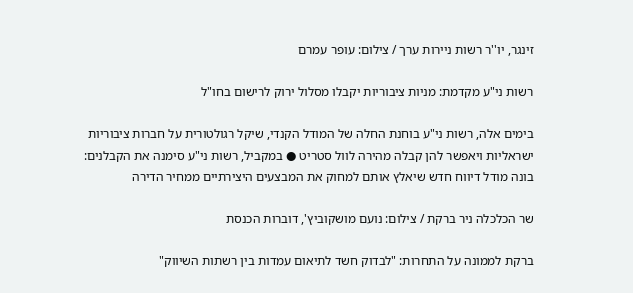זינגר, יו''ר רשות ניירות ערך / צילום: עופר עמרם

רשות ני"ע מקדמת: מניות ציבוריות יקבלו מסלול ירוק לרישום בחו"ל

בימים אלה, רשות ני"ע בוחנת החלה של המודל הקנדי, שיקל רגולטורית על חברות ציבוריות ישראליות ויאפשר להן קבלה מהירה לוול סטריט ● במקביל, רשות ני"ע סימנה את הקבלנים: בונה מודל דיווח חדש שיאלץ אותם למחוק את המבצעים היצירתיים ממחיר הדירה

שר הכלכלה ניר ברקת / צילום: נועם מושקוביץ', דוברות הכנסת

ברקת לממונה על התחרות: "לבדוק חשד לתיאום עמדות בין רשתות השיווק"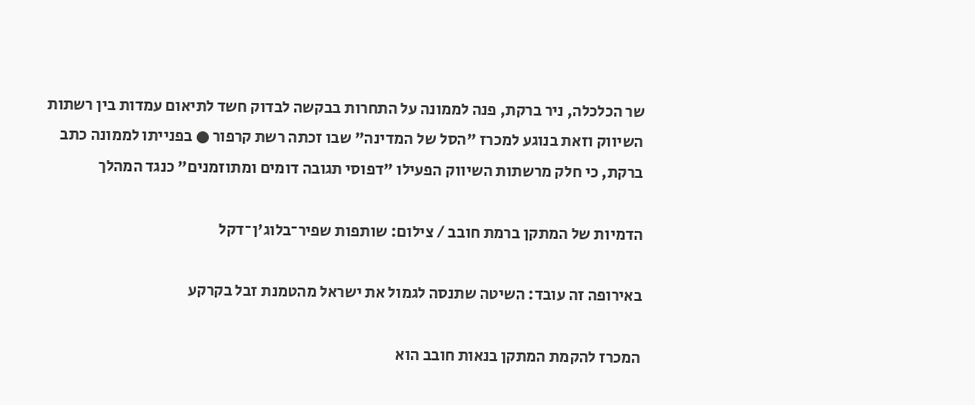שר הכלכלה, ניר ברקת, פנה לממונה על התחרות בבקשה לבדוק חשד לתיאום עמדות בין רשתות השיווק וזאת בנוגע למכרז "הסל של המדינה" שבו זכתה רשת קרפור ● בפנייתו לממונה כתב ברקת, כי חלק מרשתות השיווק הפעילו "דפוסי תגובה דומים ומתוזמנים" כנגד המהלך

הדמיות של המתקן ברמת חובב / צילום: שותפות שפיר־בלוג'ן־דקל

באירופה זה עובד: השיטה שתנסה לגמול את ישראל מהטמנת זבל בקרקע

המכרז להקמת המתקן בנאות חובב הוא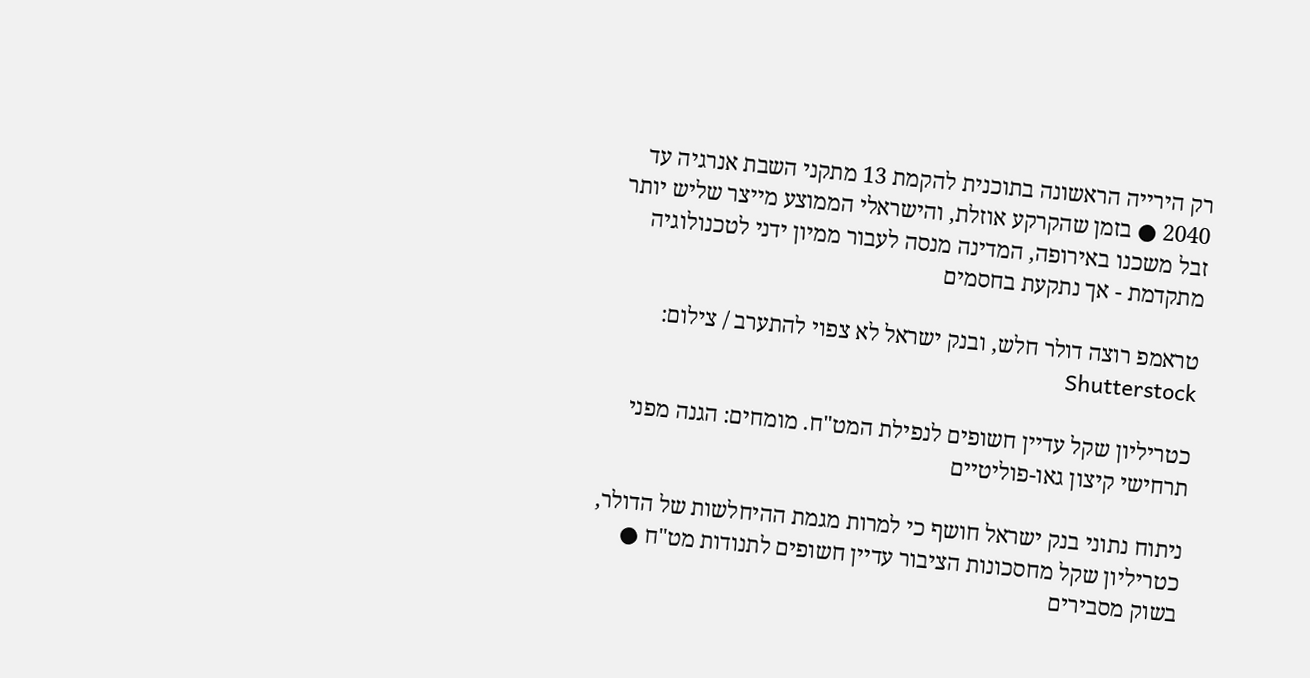רק הירייה הראשונה בתוכנית להקמת 13 מתקני השבת אנרגיה עד 2040 ● בזמן שהקרקע אוזלת, והישראלי הממוצע מייצר שליש יותר זבל משכנו באירופה, המדינה מנסה לעבור ממיון ידני לטכנולוגיה מתקדמת - אך נתקעת בחסמים

טראמפ רוצה דולר חלש, ובנק ישראל לא צפוי להתערב / צילום: Shutterstock

כטריליון שקל עדיין חשופים לנפילת המט"ח. מומחים: הגנה מפני תרחישי קיצון גאו-פוליטיים

ניתוח נתוני בנק ישראל חושף כי למרות מגמת ההיחלשות של הדולר, כטריליון שקל מחסכונות הציבור עדיין חשופים לתנודות מט"ח ● בשוק מסבירים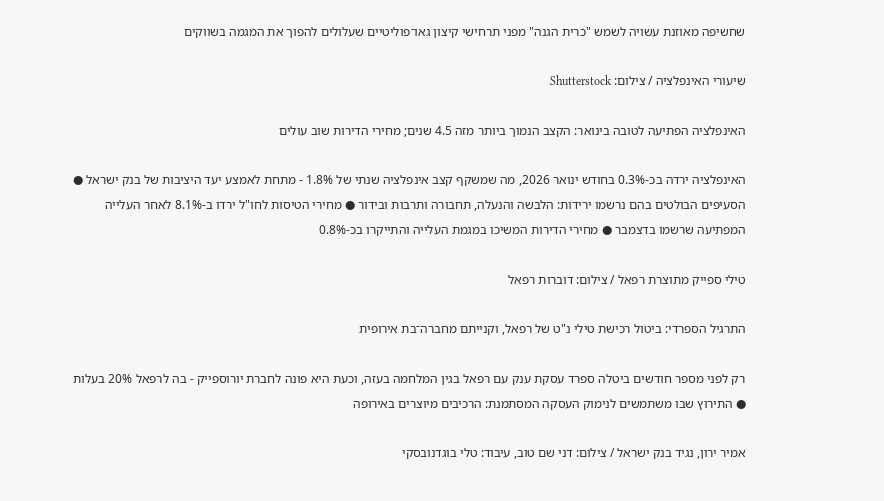שחשיפה מאוזנת עשויה לשמש "כרית הגנה" מפני תרחישי קיצון גאו־פוליטיים שעלולים להפוך את המגמה בשווקים

שיעורי האינפלציה / צילום: Shutterstock

האינפלציה הפתיעה לטובה בינואר: הקצב הנמוך ביותר מזה 4.5 שנים; מחירי הדירות שוב עולים

האינפלציה ירדה בכ-0.3% בחודש ינואר 2026, מה שמשקף קצב אינפלציה שנתי של 1.8% - מתחת לאמצע יעד היציבות של בנק ישראל ● הסעיפים הבולטים בהם נרשמו ירידות: הלבשה והנעלה, תחבורה ותרבות ובידור ● מחירי הטיסות לחו"ל ירדו ב-8.1% לאחר העלייה המפתיעה שרשמו בדצמבר ● מחירי הדירות המשיכו במגמת העלייה והתייקרו בכ-0.8%

טילי ספייק מתוצרת רפאל / צילום: דוברות רפאל

התרגיל הספרדי: ביטול רכישת טילי נ"ט של רפאל, וקנייתם מחברה־בת אירופית

רק לפני מספר חודשים ביטלה ספרד עסקת ענק עם רפאל בגין המלחמה בעזה, וכעת היא פונה לחברת יורוספייק - בה לרפאל 20% בעלות ● התירוץ שבו משתמשים לנימוק העסקה המסתמנת: הרכיבים מיוצרים באירופה

אמיר ירון, נגיד בנק ישראל / צילום: דני שם טוב, עיבוד: טלי בוגדנובסקי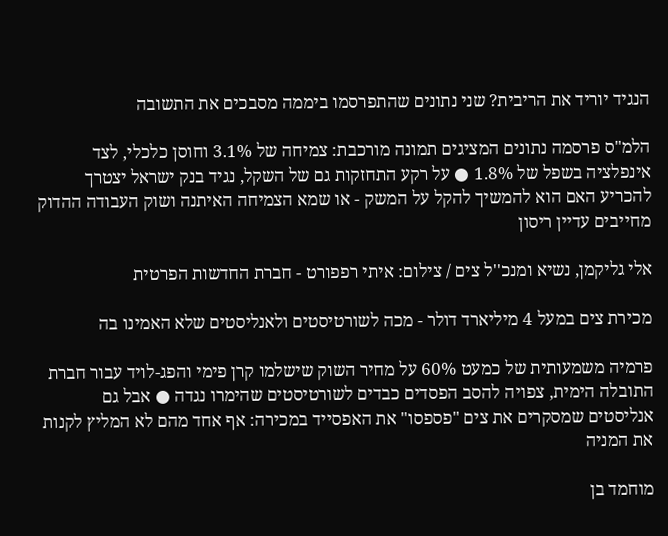הנגיד יוריד את הריבית? שני נתונים שהתפרסמו ביממה מסבכים את התשובה

הלמ"ס פרסמה נתונים המציגים תמונה מורכבת: צמיחה של 3.1% וחוסן כלכלי, לצד אינפלציה בשפל של 1.8% ● על רקע התחזקות גם של השקל, נגיד בנק ישראל יצטרך להכריע האם הוא להמשיך להקל על המשק - או שמא הצמיחה האיתנה ושוק העבודה ההדוק מחייבים עדיין ריסון

אלי גליקמן, נשיא ומנכ''ל צים / צילום: איתי רפפורט - חברת החדשות הפרטית

מכירת צים במעל 4 מיליארד דולר - מכה לשורטיסטים ולאנליסטים שלא האמינו בה

פרמיה משמעותית של כמעט 60% על מחיר השוק שישלמו קרן פימי והפג-לויד עבור חברת התובלה הימית, צפויה להסב הפסדים כבדים לשורטיסטים שהימרו נגדה ● אבל גם אנליסטים שמסקרים את צים "פספסו" את האפסייד במכירה: אף אחד מהם לא המליץ לקנות את המניה

מוחמד בן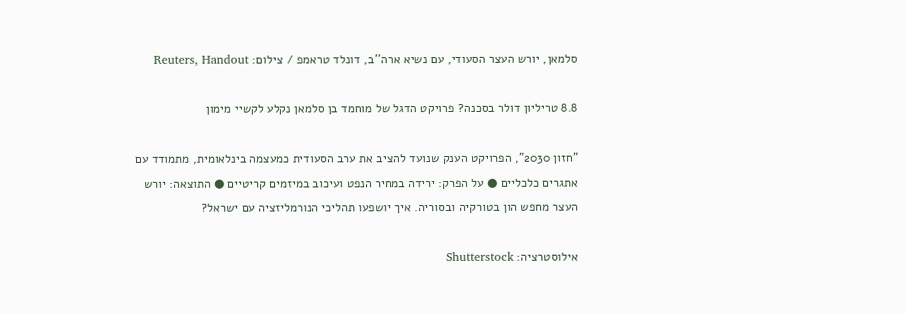סלמאן, יורש העצר הסעודי, עם נשיא ארה''ב, דונלד טראמפ / צילום: Reuters, Handout

8.8 טריליון דולר בסכנה? פרויקט הדגל של מוחמד בן סלמאן נקלע לקשיי מימון

"חזון 2030", הפרויקט הענק שנועד להציב את ערב הסעודית כמעצמה בינלאומית, מתמודד עם אתגרים כלכליים ● על הפרק: ירידה במחיר הנפט ועיכוב במיזמים קריטיים ● התוצאה: יורש העצר מחפש הון בטורקיה ובסוריה. איך יושפעו תהליכי הנורמליזציה עם ישראל?

אילוסטרציה: Shutterstock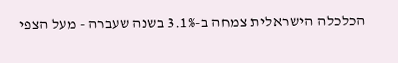הכלכלה הישראלית צמחה ב-3.1% בשנה שעברה - מעל הצפי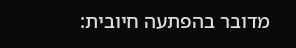מדובר בהפתעה חיובית: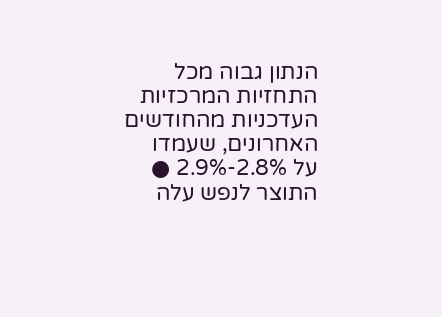הנתון גבוה מכל התחזיות המרכזיות העדכניות מהחודשים האחרונים, שעמדו על 2.8%-2.9% ● התוצר לנפש עלה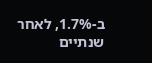ב-1.7%, לאחר שנתיים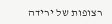רצופות של ירידה